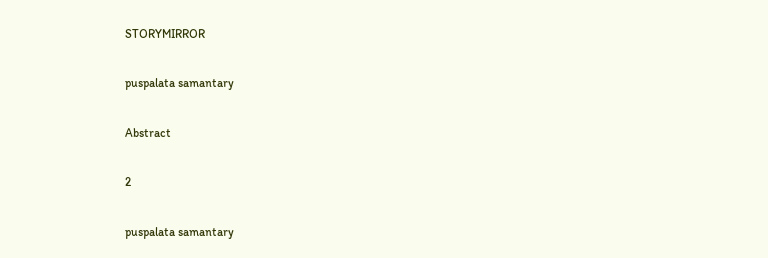STORYMIRROR

puspalata samantary

Abstract

2

puspalata samantary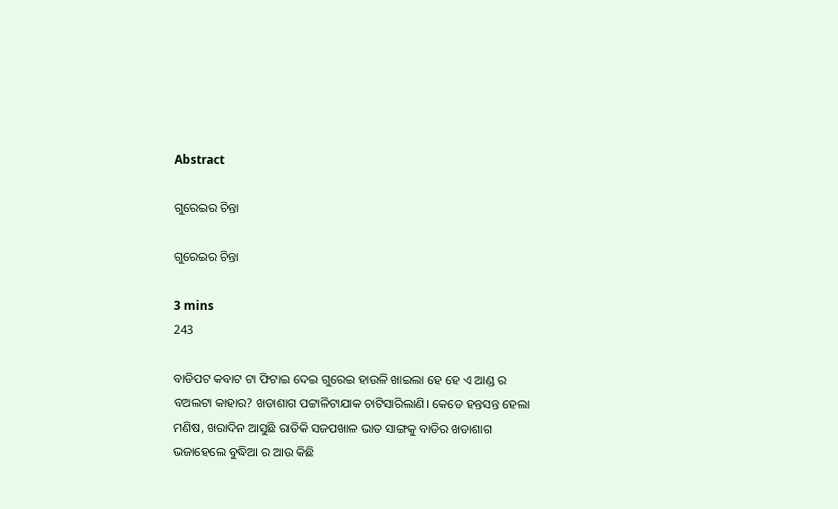Abstract

ଗୁରେଇର ଚିନ୍ତା

ଗୁରେଇର ଚିନ୍ତା

3 mins
243

ବାଡିପଟ କବାଟ ଟା ଫିଟାଇ ଦେଇ ଗୁରେଇ ହାଉଳି ଖାଇଲା ହେ ହେ ଏ ଆଣ୍ଡ ର ବଅଲଟା କାହାର? ଖଡାଶାଗ ପଟ୍ଟାଳିଟାଯାକ ଚାଟିସାରିଲାଣି। କେଡେ ହନ୍ତସନ୍ତ ହେଲା ମଣିଷ, ଖରାଦିନ ଆସୁଛି ରାତିକି ସଜପଖାଳ ଭାତ ସାଙ୍ଗକୁ ବାଡିର ଖଡାଶାଗ ଭଜାହେଲେ ବୁଦ୍ଧିଆ ର ଆଉ କିଛି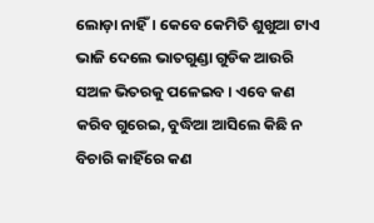ଲୋଡ଼ା ନାହିଁ। କେବେ କେମିତି ଶୁଖୁଆ ଟାଏ ଭାଜି ଦେଲେ ଭାତଗୁଣ୍ଡା ଗୁଡିକ ଆଉରି ସଅଳ ଭିତରକୁ ପଳେଇବ । ଏବେ କଣ କରିବ ଗୁରେଇ, ବୁଦ୍ଧିଆ ଆସିଲେ କିଛି ନ ବିଚାରି କାହିଁରେ କଣ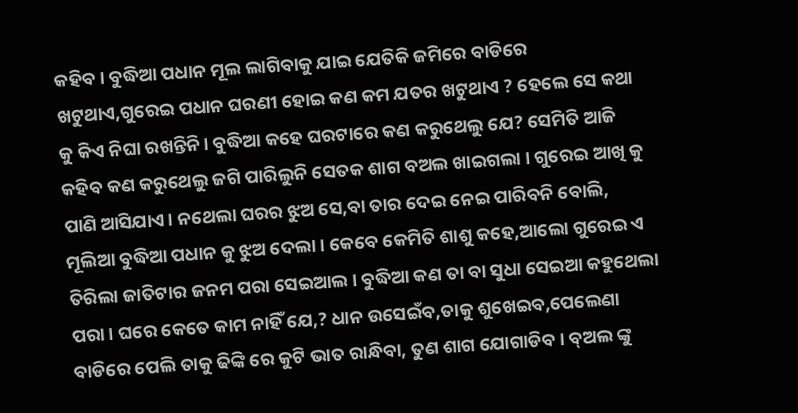କହିବ। ବୁଦ୍ଧିଆ ପଧାନ ମୂଲ ଲାଗିବାକୁ ଯାଇ ଯେତିକି ଜମିରେ ବାଡିରେ ଖଟୁଥାଏ,ଗୁରେଇ ପଧାନ ଘରଣୀ ହୋଇ କଣ କମ ଯତର ଖଟୁଥାଏ ? ହେଲେ ସେ କଥା କୁ କିଏ ନିଘା ରଖନ୍ତିନି। ବୁଦ୍ଧିଆ କହେ ଘରଟାରେ କଣ କରୁଥେଲୁ ଯେ? ସେମିତି ଆଜି କହିବ କଣ କରୁଥେଲୁ ଜଗି ପାରିଲୁନି ସେତକ ଶାଗ ବଅଲ ଖାଇଗଲା । ଗୁରେଇ ଆଖି କୁ ପାଣି ଆସିଯାଏ। ନଥେଲା ଘରର ଝୁଅ ସେ,ବା ତାର ଦେଇ ନେଇ ପାରିବନି ବୋଲି, ମୂଲିଆ ବୁଦ୍ଧିଆ ପଧାନ କୁ ଝୁଅ ଦେଲା । କେବେ କେମିତି ଶାଶୁ କହେ,ଆଲୋ ଗୁରେଇ ଏ ତିରିଲା ଜାତିଟାର ଜନମ ପରା ସେଇଆଲ। ବୁଦ୍ଧିଆ କଣ ତା ବା ସୁଧା ସେଇଆ କହୁଥେଲା ପରା। ଘରେ କେତେ କାମ ନାହିଁ ଯେ,? ଧାନ ଉସେଇଁବ,ତାକୁ ଶୁଖେଇବ,ପେଲେଣା ବାଡିରେ ପେଲି ତାକୁ ଢିଙ୍କି ରେ କୁଟି ଭାତ ରାନ୍ଧିବା, ତୁଣ ଶାଗ ଯୋଗାଡିବ। ବ୍ଅଲ ଙ୍କୁ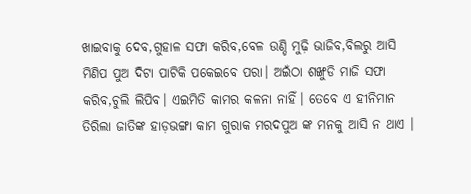ଖାଇବାକୁ ଦେବ,ଗୁହାଳ ସଫା କରିବ,ବେଳ ଉଣ୍ଡି ମୁଢ଼ି ଭାଜିବ,ବିଲରୁ ଆସି ମିଣିପ ପୁଅ ଦିଟା ପାଟିକି ପକେଇବେ ପରା। ଅଇଁଠା ଶଙ୍ଖୁଡି ମାଜି ସଫା କରିବ,ଚୁଲି ଲିପିବ। ଏଇମିତି କାମର କଳନା ନାହିଁ। ତେବେ ଏ ହୀନିମାନ ତିରିଲା ଜାତିଙ୍କ ହାଡ଼ଭଙ୍ଗା କାମ ଗୁରାକ ମରଦପୁଅ ଙ୍କ ମନକୁ ଆସି ନ ଥାଏ ।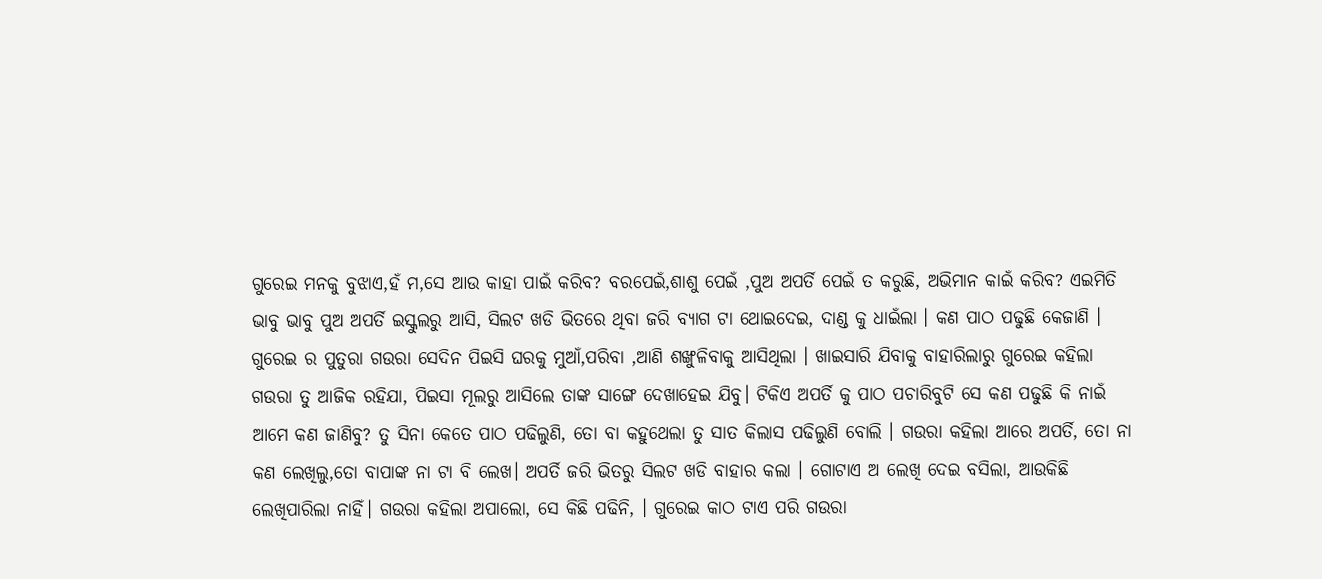ଗୁରେଇ ମନକୁ ବୁଝାଏ,ହଁ ମ,ସେ ଆଉ କାହା ପାଇଁ କରିବ? ବରପେଇଁ,ଶାଶୁ ପେଇଁ ,ପୁଅ ଅପର୍ତି ପେଇଁ ତ କରୁଛି, ଅଭିମାନ କାଇଁ କରିବ? ଏଇମିତି ଭାବୁ ଭାବୁ ପୁଅ ଅପର୍ତି ଇସ୍କୁଲରୁ ଆସି, ସିଲଟ ଖଡି ଭିତରେ ଥିବା ଜରି ବ୍ୟାଗ ଟା ଥୋଇଦେଇ, ଦାଣ୍ଡ କୁ ଧାଇଁଲା । କଣ ପାଠ ପଢୁଛି କେଜାଣି । ଗୁରେଇ ର ପୁତୁରା ଗଉରା ସେଦିନ ପିଇସି ଘରକୁ ମୁଆଁ,ପରିବା ,ଆଣି ଶଙ୍ଖୁଳିବାକୁ ଆସିଥିଲା । ଖାଇସାରି ଯିବାକୁ ବାହାରିଲାରୁ ଗୁରେଇ କହିଲା ଗଉରା ତୁ ଆଜିକ ରହିଯା, ପିଇସା ମୂଲରୁ ଆସିଲେ ତାଙ୍କ ସାଙ୍ଗେ ଦେଖାହେଇ ଯିବୁ। ଟିକିଏ ଅପର୍ତି କୁ ପାଠ ପଚାରିବୁଟି ସେ କଣ ପଢୁଛି କି ନାଇଁ ଆମେ କଣ ଜାଣିବୁ? ତୁ ସିନା କେତେ ପାଠ ପଢିଲୁଣି, ତୋ ବା କହୁଥେଲା ତୁ ସାତ କିଲାସ ପଢିଲୁଣି ବୋଲି । ଗଉରା କହିଲା ଆରେ ଅପର୍ତି, ତୋ ନା କଣ ଲେଖିଲୁ,ତୋ ବାପାଙ୍କ ନା ଟା ବି ଲେଖ। ଅପର୍ତି ଜରି ଭିତରୁ ସିଲଟ ଖଡି ବାହାର କଲା । ଗୋଟାଏ ଅ ଲେଖି ଦେଇ ବସିଲା, ଆଉକିଛି ଲେଖିପାରିଲା ନାହିଁ। ଗଉରା କହିଲା ଅପାଲୋ, ସେ କିଛି ପଢିନି, । ଗୁରେଇ କାଠ ଟାଏ ପରି ଗଉରା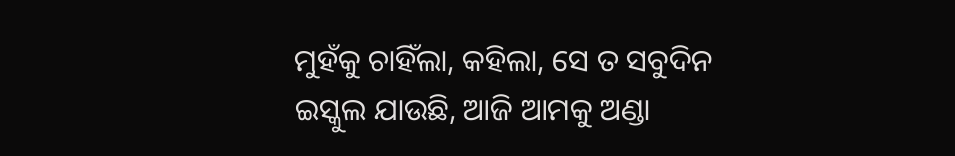ମୁହଁକୁ ଚାହିଁଲା, କହିଲା, ସେ ତ ସବୁଦିନ ଇସ୍କୁଲ ଯାଉଛି, ଆଜି ଆମକୁ ଅଣ୍ଡା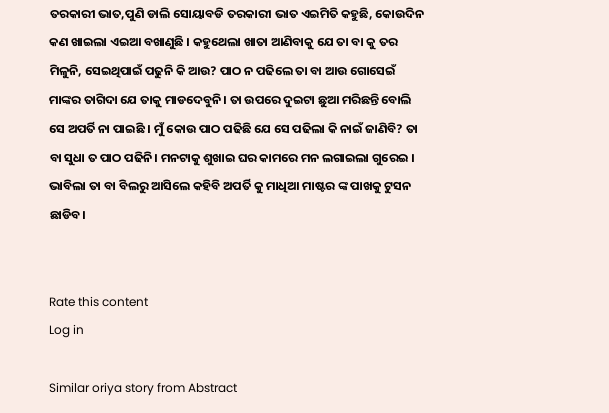ତରକାରୀ ଭାତ,ପୁଣି ଡାଲି ସୋୟାବଡି ତରକାରୀ ଭାତ ଏଇମିତି କହୁଛି, କୋଉଦିନ କଣ ଖାଇଲା ଏଇଆ ବଖାଣୁଛି । କହୁଥେଲା ଖାତା ଆଣିବାକୁ ଯେ ତା ବା କୁ ତର ମିଳୁନି, ସେଇଥିପାଇଁ ପଢୁନି କି ଆଉ? ପାଠ ନ ପଢିଲେ ତା ବା ଆଉ ଗୋସେଇଁ ମାଙ୍କର ତାଗିଦା ଯେ ତାକୁ ମାଡଦେବୁନି। ତା ଉପରେ ଦୁଇଟା ଛୁଆ ମରିଛନ୍ତି ବୋଲି ସେ ଅପର୍ତି ନା ପାଇଛି । ମୁଁ କୋଉ ପାଠ ପଢିଛି ଯେ ସେ ପଢିଲା କି ନାଇଁ ଜାଣିବି? ତା ବା ସୁଧା ତ ପାଠ ପଢିନି। ମନଟାକୁ ଶୁଖାଇ ଘର କାମରେ ମନ ଲଗାଇଲା ଗୁରେଇ । ଭାବିଲା ତା ବା ବିଲରୁ ଆସିଲେ କହିବି ଅପର୍ତି କୁ ମାଧିଆ ମାଷ୍ଟର ଙ୍କ ପାଖକୁ ଟୁସନ ଛାଡିବ।


Rate this content
Log in

Similar oriya story from Abstract